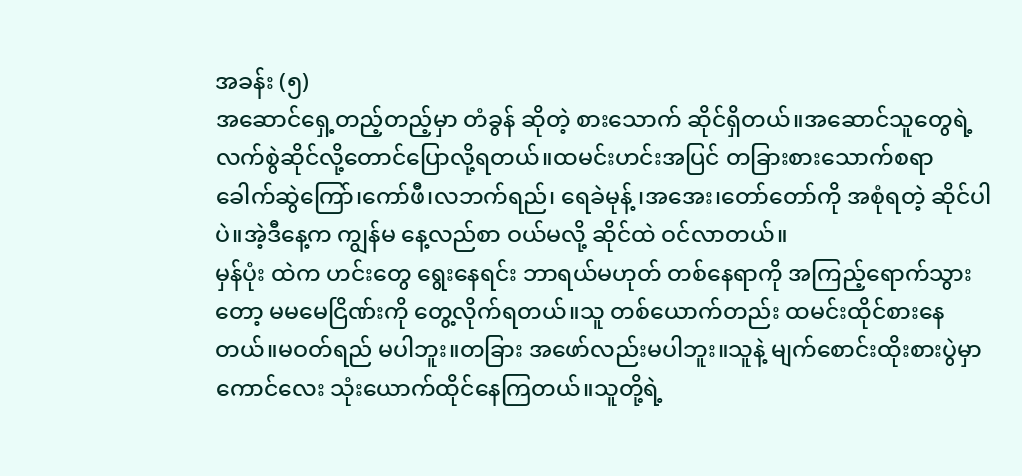အခန်း (၅)
အဆောင်ရှေ့တည့်တည့်မှာ တံခွန် ဆိုတဲ့ စားသောက် ဆိုင်ရှိတယ်။အဆောင်သူတွေရဲ့ လက်စွဲဆိုင်လို့တောင်ပြောလို့ရတယ်။ထမင်းဟင်းအပြင် တခြားစားသောက်စရာ ခေါက်ဆွဲကြော်၊ကော်ဖီ၊လဘက်ရည်၊ ရေခဲမုန့် ၊အအေး၊တော်တော်ကို အစုံရတဲ့ ဆိုင်ပါပဲ။အဲ့ဒီနေ့က ကျွန်မ နေ့လည်စာ ဝယ်မလို့ ဆိုင်ထဲ ဝင်လာတယ်။
မှန်ပုံး ထဲက ဟင်းတွေ ရွေးနေရင်း ဘာရယ်မဟုတ် တစ်နေရာကို အကြည့်ရောက်သွားတော့ မမမေငြိဏ်းကို တွေ့လိုက်ရတယ်။သူ တစ်ယောက်တည်း ထမင်းထိုင်စားနေတယ်။မဝတ်ရည် မပါဘူး။တခြား အဖော်လည်းမပါဘူး။သူနဲ့ မျက်စောင်းထိုးစားပွဲမှာ ကောင်လေး သုံးယောက်ထိုင်နေကြတယ်။သူတို့ရဲ့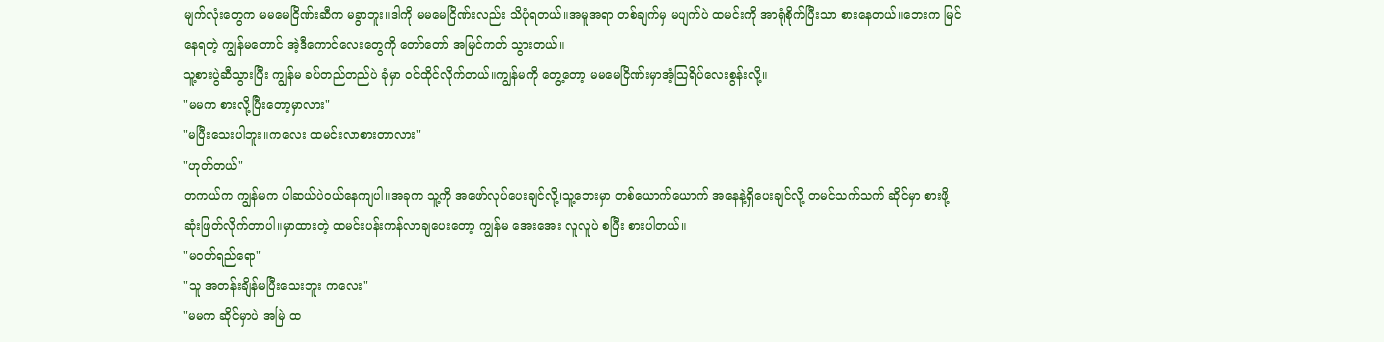မျက်လုံးတွေက မမမေငြိဏ်းဆီက မခွာဘူး။ဒါကို မမမေငြိဏ်းလည်း သိပုံရတယ်။အမူအရာ တစ်ချက်မှ မပျက်ပဲ ထမင်းကို အာရုံစိုက်ပြီးသာ စားနေတယ်။ဘေးက မြင်နေရတဲ့ ကျွန်မတောင် အဲ့ဒီကောင်လေးတွေကို တော်တော် အမြင်ကတ် သွားတယ်။
သူ့စားပွဲဆီသွားပြီး ကျွန်မ ခပ်တည်တည်ပဲ ခုံမှာ ဝင်ထိုင်လိုက်တယ်။ကျွန်မကို တွေ့တော့ မမမေငြိဏ်းမှာအံ့သြရိပ်လေးစွန်းလို့။
"မမက စားလို့ပြီးတော့မှာလား"
"မပြီးသေးပါဘူး။ကလေး ထမင်းလာစားတာလား"
"ဟုတ်တယ်"
တကယ်က ကျွန်မက ပါဆယ်ပဲဝယ်နေကျပါ။အခုက သူ့ကို အဖော်လုပ်ပေးချင်လို့၊သူ့ဘေးမှာ တစ်ယောက်ယောက် အနေနဲ့ရှိပေးချင်လို့ တမင်သက်သက် ဆိုင်မှာ စားဖို့ဆုံးဖြတ်လိုက်တာပါ။မှာထားတဲ့ ထမင်းပန်းကန်လာချပေးတော့ ကျွန်မ အေးအေး လူလူပဲ စပြီး စားပါတယ်။
"မဝတ်ရည်ရော"
"သူ အတန်းချိန်မပြီးသေးဘူး ကလေး"
"မမက ဆိုင်မှာပဲ အမြဲ ထ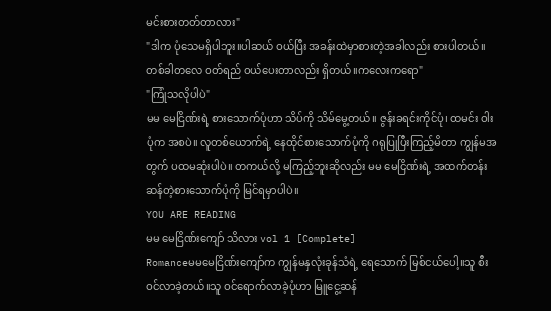မင်းစားတတ်တာလား"
"ဒါက ပုံသေမရှိပါဘူး။ပါဆယ် ဝယ်ပြီး အခန်းထဲမှာစားတဲ့အခါလည်း စားပါတယ်။တစ်ခါတလေ ဝတ်ရည် ဝယ်ပေးတာလည်း ရှိတယ်။ကလေးကရော"
"ကြုံသလိုပါပဲ"
မမ မေငြိဏ်းရဲ့ စားသောက်ပုံဟာ သိပ်ကို သိမ်မွေ့တယ်။ ဇွန်းခရင်းကိုင်ပုံ၊ ထမင်း ဝါးပုံက အစပဲ။ လူတစ်ယောက်ရဲ့ နေထိုင်စားသောက်ပုံကို ဂရုပြုပြီးကြည့်မိတာ ကျွန်မအတွက် ပထမဆုံးပါပဲ။ တကယ်လို့ မကြည့်ဘူးဆိုလည်း မမ မေငြိဏ်းရဲ့ အထက်တန်းဆန်တဲ့စားသောက်ပုံကို မြင်ရမှာပါပဲ။
YOU ARE READING
မမ မေငြိဏ်းကျော် သိလား vol 1 [Complete]
Romanceမမမေငြိဏ်းကျော်က ကျွန်မနှလုံးခုန်သံရဲ့ ရေသောက် မြစ်ငယ်ပေါ့။သူ စီးဝင်လာခဲ့တယ်။သူ ဝင်ရောက်လာခဲ့ပုံဟာ မြူငွေ့ဆန်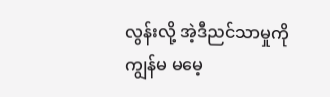လွန်းလို့ အဲ့ဒီညင်သာမှုကို ကျွန်မ မမေ့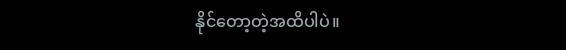နိုင်တော့တဲ့အထိပါပဲ။